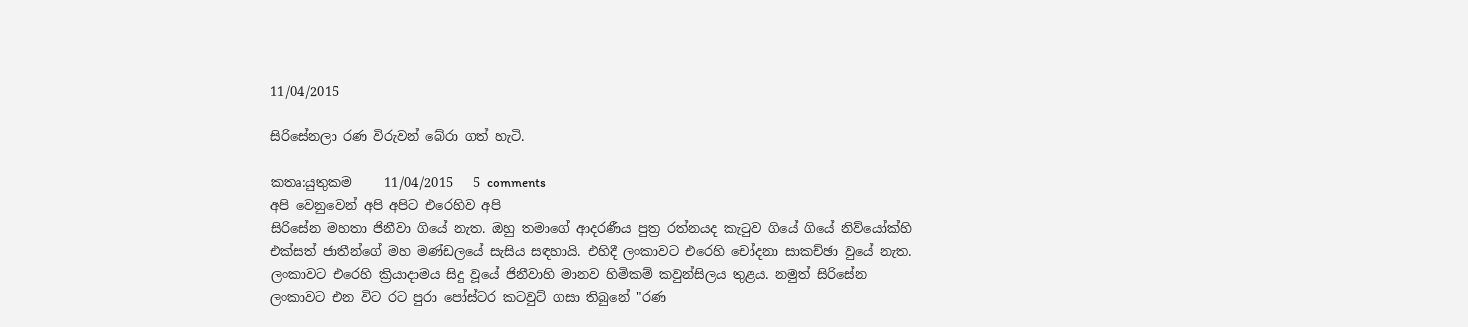11/04/2015

සිරිසේනලා රණ විරුවන් බේරා ගත් හැටි.

කතෘ:යුතුකම     11/04/2015   5 comments
අපි වෙනුවෙන් අපි අපිට එරෙහිව අපි
සිරිසේන මහතා ජිනීවා ගියේ නැත. ඔහු තමාගේ ආදරණීය පුත්‍ර රත්නයද කැටුව ගියේ ගියේ නිව්යෝක්හි එක්සත් ජාතීන්ගේ මහ මණ්ඩලයේ සැසිය සඳහායි. එහිදී ලංකාවට එරෙහි චෝදනා සාකච්ඡා වුයේ නැත. ලංකාවට එරෙහි ක්‍රියාදාමය සිදු වූයේ ජිනීවාහි මානව හිමිකම් කවුන්සිලය තුළය. නමුත් සිරිසේන ලංකාවට එන විට රට පුරා පෝස්ටර කටවුට් ගසා තිබුනේ "රණ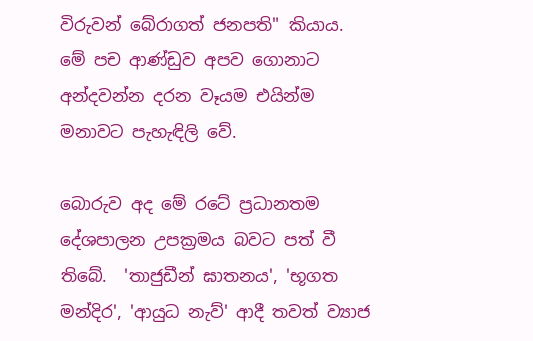විරුවන් බේරාගත් ජනපති" කියාය. මේ පච ආණ්ඩුව අපව ගොනාට අන්දවන්න දරන වෑයම එයින්ම මනාවට පැහැඳිලි වේ.

බොරුව අද මේ රටේ ප්‍රධානතම දේශපාලන උපක්‍රමය බවට පත් වී තිබේ.  'තාජුඩීන් ඝාතනය', 'භූගත මන්දිර', 'ආයුධ නැව්' ආදී තවත් ව්‍යාජ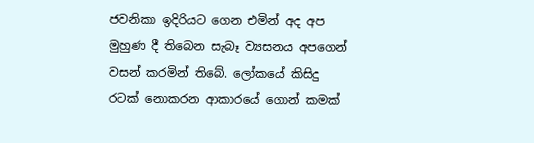ජවනිකා ඉදිරියට ගෙන එමින් අද අප මුහුණ දී තිබෙන සැබෑ ව්‍යසනය අපගෙන් වසන් කරමින් තිබේ. ලෝකයේ කිසිදු රටක් නොකරන ආකාරයේ ගොන් කමක්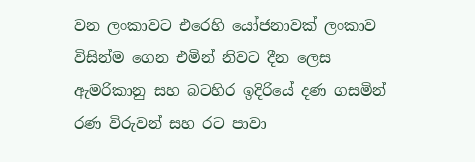වන ලංකාවට එරෙහි යෝජනාවක් ලංකාව විසින්ම ගෙන එමින් නිවට දීන ලෙස ඇමරිකානු සහ බටහිර ඉදිරියේ දණ ගසමින් රණ විරුවන් සහ රට පාවා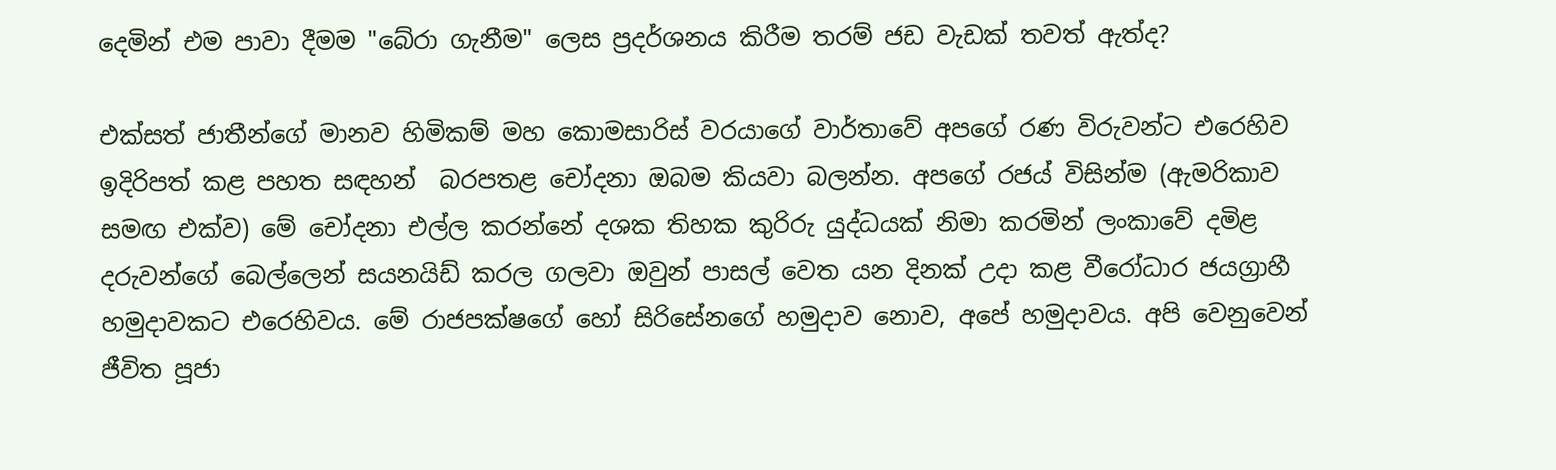දෙමින් එම පාවා දීමම "බේරා ගැනීම" ලෙස ප්‍රදර්ශනය කිරීම තරම් ජඩ වැඩක් තවත් ඇත්ද?

එක්සත් ජාතීන්ගේ මානව හිමිකම් මහ කොමසාරිස් වරයාගේ වාර්තාවේ අපගේ රණ විරුවන්ට එරෙහිව ඉදිරිපත් කළ පහත සඳහන්  බරපතළ චෝදනා ඔබම කියවා බලන්න. අපගේ රජය් විසින්ම (ඇමරිකාව සමඟ එක්ව) මේ චෝදනා එල්ල කරන්නේ දශක තිහක කුරිරු යුද්ධයක් නිමා කරමින් ලංකාවේ දමිළ දරුවන්ගේ බෙල්ලෙන් සයනයිඩ් කරල ගලවා ඔවුන් පාසල් වෙත යන දිනක් උදා කළ වීරෝධාර ජයග්‍රාහී හමුදාවකට එරෙහිවය. මේ රාජපක්ෂගේ හෝ සිරිසේනගේ හමුදාව නොව, අපේ හමුදාවය. අපි වෙනුවෙන් ජීවිත පූජා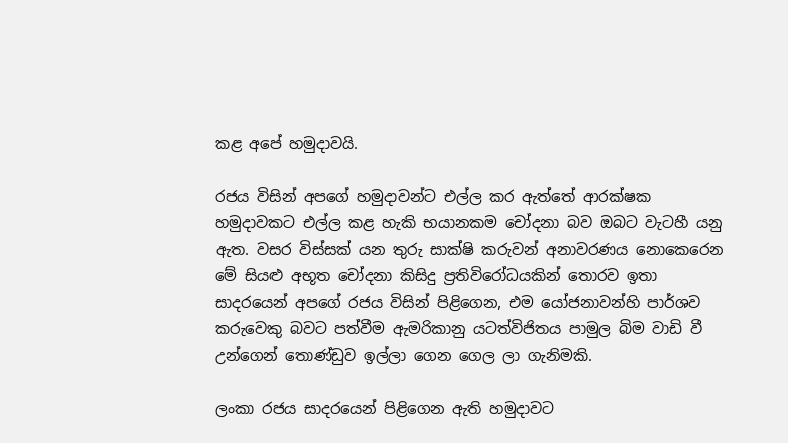කළ අපේ හමුදාවයි.

රජය විසින් අපගේ හමුදාවන්ට එල්ල කර ඇත්තේ ආරක්ෂක හමුදාවකට එල්ල කළ හැකි භයානකම චෝදනා බව ඔබට වැටහී යනු ඇත. වසර විස්සක් යන තුරු සාක්ෂි කරුවන් අනාවරණය නොකෙරෙන මේ සියළු අභූත චෝදනා කිසිදු ප්‍රතිවිරෝධයකින් තොරව ඉතා සාදරයෙන් අපගේ රජය විසින් පිළිගෙන, එම යෝජනාවන්හි පාර්ශව කරුවෙකු බවට පත්වීම ඇමරිකානු යටත්විජිතය පාමුල බිම වාඩි වී උන්ගෙන් තොණ්ඩුව ඉල්ලා ගෙන ගෙල ලා ගැනිමකි.

ලංකා රජය සාදරයෙන් පිළිගෙන ඇති හමුදාවට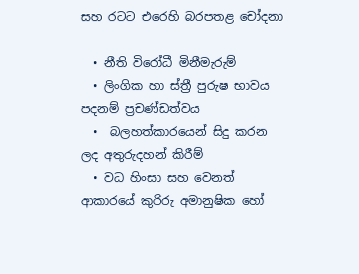සහ රටට එරෙහි බරපතළ චෝදනා

  • නීති විරෝධී මිනීමැරුම්
  • ලිංගික හා ස්ත්‍රී පුරුෂ භාවය පදනම් ප්‍රචණ්ඩත්වය
  •  බලහත්කාරයෙන් සිදු කරන ලද අතුරුදහන් කිරීම්
  • වධ හිංසා සහ වෙනත් ආකාරයේ කුරිරු අමානුෂික හෝ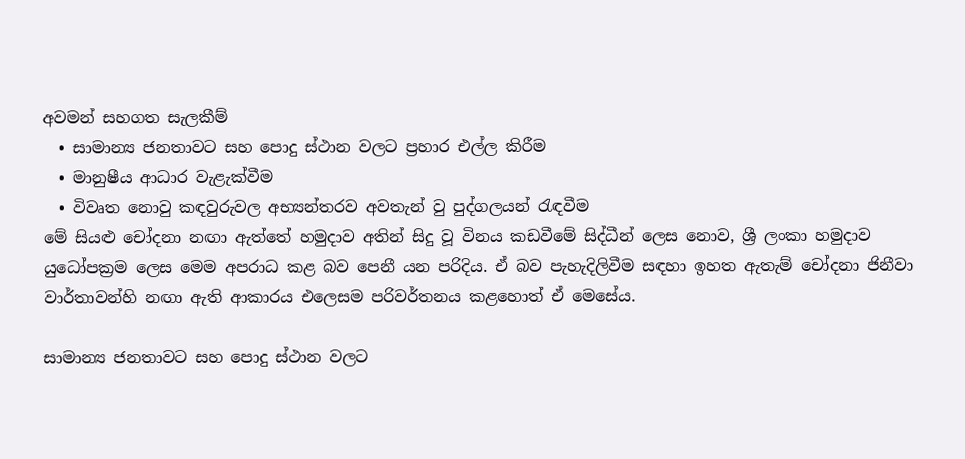අවමන් සහගත සැලකීම්
  • සාමාන්‍ය ජනතාවට සහ පොදු ස්ථාන වලට ප්‍රහාර එල්ල කිරීම
  • මානුෂීය ආධාර වැළැක්වීම
  • විවෘත නොවු කඳවුරුවල අභ්‍යන්තරව අවතැන් වු පුද්ගලයන් රැඳවීම
මේ සියළු චෝදනා නඟා ඇත්තේ හමුදාව අතින් සිදු වූ විනය කඩවීමේ සිද්ධීන් ලෙස නොව, ශ්‍රී ලංකා හමුදාව යුධෝපක්‍රම ලෙස මෙම අපරාධ කළ බව පෙනී යන පරිදිය. ඒ බව පැහැදිලිවීම සඳහා ඉහත ඇතැම් චෝදනා ජිනීවා වාර්තාවන්හි නඟා ඇති ආකාරය එලෙසම පරිවර්තනය කළහොත් ඒ මෙසේය.

සාමාන්‍ය ජනතාවට සහ පොදු ස්ථාන වලට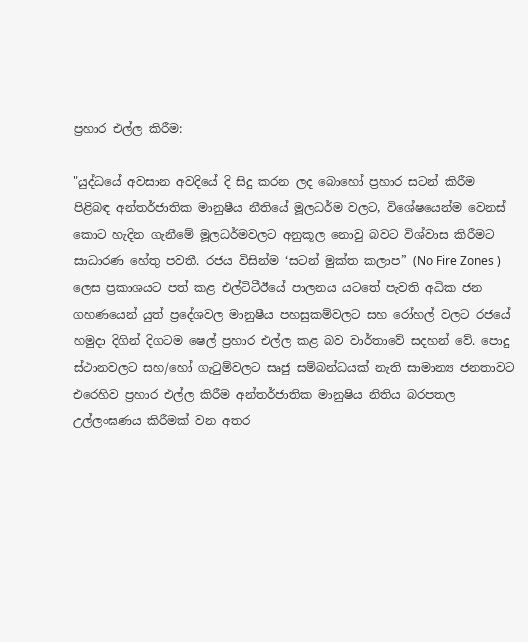ප්‍රහාර එල්ල කිරීම:

"යුද්ධයේ අවසාන අවදියේ දි සිදු කරන ලද බොහෝ ප්‍රහාර සටන් කිරීම පිළිබඳ අන්තර්ජාතික මානුෂීය නීතියේ මූලධර්ම වලට, විශේෂයෙන්ම වෙනස් කොට හැදින ගැනීමේ මූලධර්මවලට අනුකූල නොවු බවට විශ්වාස කිරීමට සාධාරණ හේතු පවතී. රජය විසින්ම ‘සටන් මුක්ත කලාප” (No Fire Zones ) ලෙස ප්‍රකාශයට පත් කළ එල්ටිටීඊයේ පාලනය යටතේ පැවති අධික ජන ගහණයෙන් යුත් ප්‍රදේශවල මානුෂීය පහසුකම්වලට සහ රෝහල් වලට රජයේ හමුදා දිගින් දිගටම ෂෙල් ප්‍රහාර එල්ල කළ බව වාර්තාවේ සදහන් වේ. පොදු ස්ථානවලට සහ/හෝ ගැටුම්වලට සෘජු සම්බන්ධයක් නැති සාමාන්‍ය ජනතාවට එරෙහිව ප්‍රහාර එල්ල කිරීම අන්තර්ජාතික මානුෂිය නිතිය බරපතල උල්ලංඝණය කිරීමක් වන අතර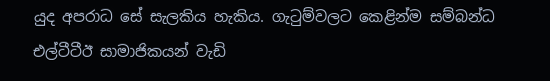යුද අපරාධ සේ සැලකිය හැකිය. ගැටුම්වලට කෙළින්ම සම්බන්ධ එල්ටීටීඊ සාමාජිකයන් වැඩි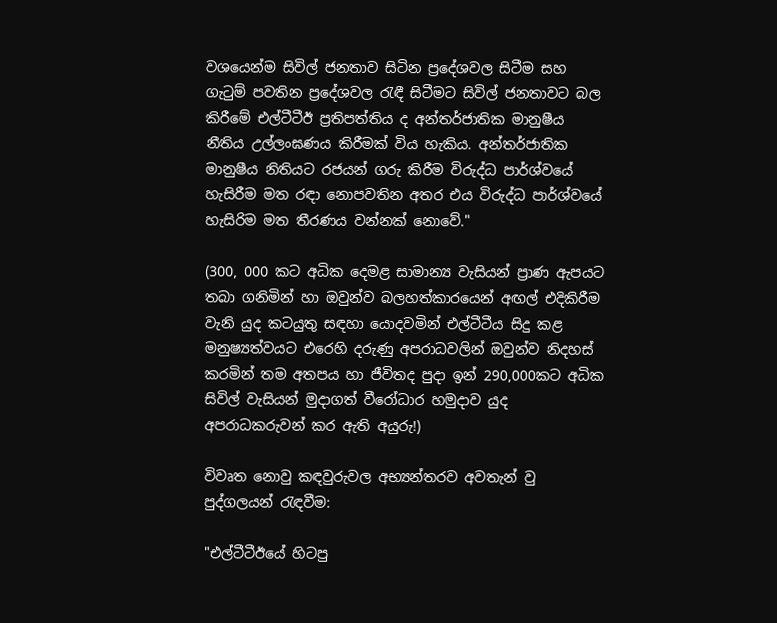වශයෙන්ම සිවිල් ජනතාව සිටින ප්‍රදේශවල සිටීම සහ ගැටුම් පවතින ප්‍රදේශවල රැඳී සිටීමට සිවිල් ජනතාවට බල කිරීමේ එල්ටීටීඊ ප්‍රතිපත්තිය ද අන්තර්ජාතික මානුෂීය නීතිය උල්ලංඝණය කිරීමක් විය හැකිය. අන්තර්ජාතික මානුෂීය නිතියට රජයන් ගරු කිරීම විරුද්ධ පාර්ශ්වයේ හැසිරීම මත රඳා නොපවතින අතර එය විරුද්ධ පාර්ශ්වයේ හැසිරිම මත තීරණය ‍වන්නක් නොවේ."

(300, 000 කට අධික දෙමළ සාමාන්‍ය වැසියන් ප්‍රාණ ඇපයට තබා ගනිමින් හා ඔවුන්ව බලහත්කාරයෙන් අඟල් එදිකිරීම වැනි යුද කටයුතු සඳහා යොදවමින් එල්ටීටීය සිදු කළ මනුෂ්‍යත්වයට එරෙහි දරුණු අපරාධවලින් ඔවුන්ව නිදහස් කරමින් තම අතපය හා ජීවිතද පුදා ඉන් 290,000කට අධික සිවිල් වැසියන් මුදාගත් වීරෝධාර හමුදාව යුද අපරාධකරුවන් කර ඇති අයුරු!)

විවෘත නොවු කඳවුරුවල අභ්‍යන්තරව අවතැන් වු පුද්ගලයන් රැඳවීම:

"එල්ටීටීඊයේ හිටපු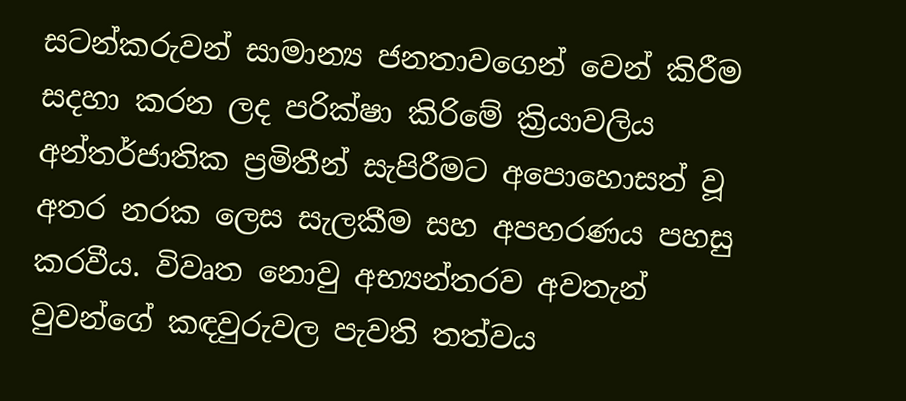සටන්කරුවන් සාමාන්‍ය ජනතාව‍ගෙන් වෙන් කිරීම සදහා කරන ලද පරික්ෂා කිරිමේ ක්‍රියාවලිය අන්තර්ජාතික ප්‍රමිතීන් සැපිරීමට අපොහොසත් වූ අතර නරක ලෙස සැලකීම සහ අපහරණය පහසු කරවීය. විවෘත නොවු අභ්‍යන්තරව අවතැන් වුවන්ගේ කඳවුරුවල පැවති තත්වය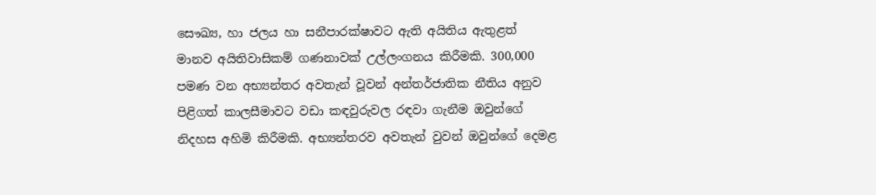සෞඛ්‍ය, හා ජලය හා සනීපාරක්ෂාවට ඇති අයිතිය ඇතුළත් මානව අයිතිවාසිකම් ගණනාවක් උල්ලංගනය කිරීමකි. 300,000 පමණ වන අභ්‍යන්තර අවතැන් වූවන් අන්තර්ජාතික නීතිය අනුව පිළිගත් කාලසීමාවට වඩා කඳවුරුවල රඳවා ගැනීම ඔවුන්ගේ නිදහස අහිමි කිරීමකි. අභ්‍යන්තරව අවතැන් වුවන් ඔවුන්ගේ දෙමළ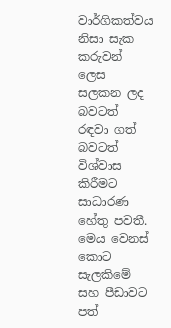වාර්ගිකත්වය නිසා සැක කරුවන් ලෙස සලකන ලද බවටත් රඳවා ගත් බවටත් විශ්වාස කිරීමට සාධාරණ හේතු පවතී. මෙය වෙනස් කොට සැලකිමේ සහ පීඩාවට පත්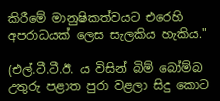කිරීමේ මානුෂිකත්වයට එරෙහි අපරාධයක් ලෙස සැලකිය හැකිය."

(එල්.ටී.ටී.ඊ. ය විසින් බිම් බෝම්බ උතුරු පළාත පුරා වළලා සිදු කොට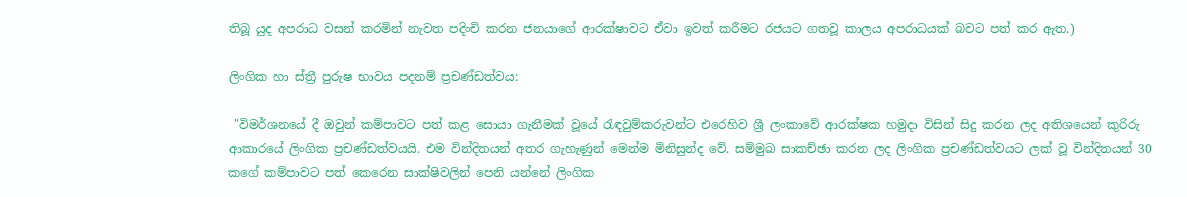තිබූ යුද අපරාධ වසන් කරමින් නැවත පදිංචි කරන ජනයාගේ ආරක්ෂාවට ඒවා ඉවත් කරීමට රජයට ගතවූ කාලය අපරාධයක් බවට පත් කර ඇත.)

ලිංගික හා ස්ත්‍රී පුරුෂ භාවය පදනම් ප්‍රචණ්ඩත්වය:

 "විමර්ශනයේ දී ඔවුන් කම්පාවට පත් කළ සොයා ගැනීමක් වූයේ රැඳවුම්කරුවන්ට එරෙහිව ශ්‍රී ලංකාවේ ආරක්ෂක හමුදා විසින් සිදු කරන ලද අතිශයෙන් කුරිරු ආකාරයේ ලිංගික ප්‍රචණ්ඩත්වයයි. එම වින්දිතයන් අතර ගැහැණුන් මෙන්ම මිනිසුන්ද වේ. සම්මුඛ සාකච්ඡා කරන ලද ලිංගික ප්‍රචණ්ඩත්වයට ලක් වූ වින්දිතයන් 30 කගේ කම්පාවට පත් කෙරෙන සාක්ෂිවලින් පෙනි යන්නේ ලිංගික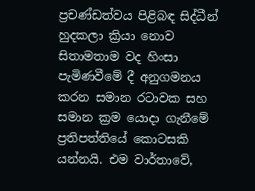ප්‍රචණ්ඩත්වය පිළිබඳ සිද්ධීන් හුදකලා ක්‍රියා නොව සිතාමතාම වද හිංසා පැමිණවීමේ දී අනුගමනය කරන සමාන රටාවක සහ සමාන ක්‍රම යොදා ගැනීමේ ප්‍රතිපත්තියේ කොටසකි යන්නයි. එම වාර්තාවේ,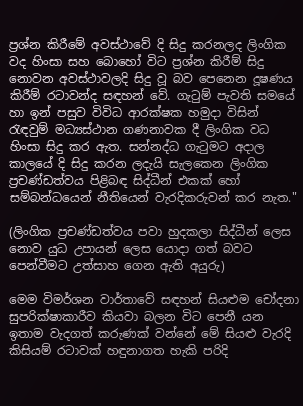ප්‍රශ්න කිරීමේ අවස්ථාවේ දි සිදු කරනලද ලිංගික වද හිංසා සහ බොහෝ විට ප්‍රශ්න කිරීම් සිදු නොවන අවස්ථාවලදි සිදු වූ බව පෙනෙන දූෂණය කිරීම් රටාවන්ද සඳහන් වේ. ගැටුම් පැවති සමයේ හා ඉන් පසුව විවිධ ආරක්ෂක හමුදා විසින් රැඳවුම් මධ්‍යස්ථාන ගණනාවක දී ලිංගික වධ හිංසා සිදු කර ඇත. සන්නද්ධ ගැටුමට අදාල කාලයේ දි සිදු කරන ලදැයි සැලකෙන ලිංගික ප්‍රචණ්ඩත්වය පිළිබඳ සිද්ධීන් එකක් හෝ සම්බන්ධයෙන් නීතියෙන් වැරදිකරුවන් කර නැත."

(ලිංගික ප්‍රචණ්ඩත්වය පවා හුදකලා සිද්ධීන් ලෙස නොව යුධ උපායන් ලෙස යොදා ගත් බවට පෙන්වීමට උත්සාහ ගෙන ඇති අයුරු)

මෙම විමර්ශන වාර්තාවේ සඳහන් සියළුම චෝදනා සුපරික්ෂාකාරීව කියවා බලන විට පෙනී යන ඉතාම වැදගත් කරුණක් වන්නේ මේ සියළු වැරදි කිසියම් රටාවක් හඳුනාගත හැකි පරිදි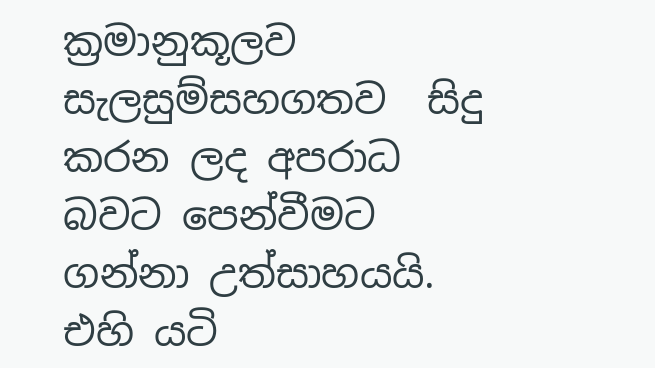ක්‍රමානුකූලව සැලසුම්සහගතව  සිදු කරන ලද අපරාධ බවට පෙන්වීමට ගන්නා උත්සාහයයි. එහි යටි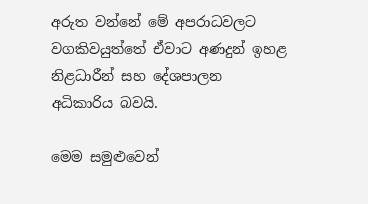අරුත වන්නේ මේ අපරාධවලට වගකිවයුත්තේ ඒවාට අණදුන් ඉහළ නිළධාරීන් සහ දේශපාලන අධිකාරිය බවයි.

මෙම සමුළුවෙන්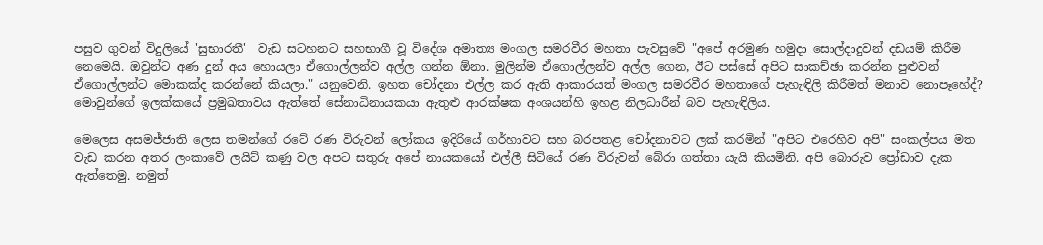පසුව ගුවන් විදුලියේ 'සුභාරතී'  වැඩ සටහනට සහභාගී වූ විදේශ අමාත්‍ය මංගල සමරවීර මහතා පැවසුවේ "අපේ අරමුණ හමුදා සොල්දාදුවන් දඩයම් කිරීම නෙමෙයි. ඔවුන්ට අණ දුන් අය හොයලා ඒගොල්ලන්ව අල්ල ගන්න ඕනා. මුලින්ම ඒගොල්ලන්ව අල්ල ගෙන, ඊට පස්සේ අපිට සාකච්ඡා කරන්න පුළුවන් ඒගොල්ලන්ට මොකක්ද කරන්නේ කියලා." යනුවෙනි. ඉහත චෝදනා එල්ල කර ඇති ආකාරයත් මංගල සමරවීර මහතාගේ පැහැඳිලි කිරීමත් මනාව නොපෑහේද්? මොවුන්ගේ ඉලක්කයේ ප්‍රමුඛතාවය ඇත්තේ සේනාධිනායකයා ඇතුළු ආරක්ෂක අංශයන්හි ඉහළ නිලධාරීන් බව පැහැඳිලිය.

මෙලෙස අසමජ්ජාති ලෙස තමන්ගේ රටේ රණ විරුවන් ලෝකය ඉදිරියේ ගර්හාවට සහ බරපතළ චෝදනාවට ලක් කරමින් "අපිට එරෙහිව අපි" සංකල්පය මත වැඩ කරන අතර ලංකාවේ ලයිට් කණු වල අපට සතුරු අපේ නායකයෝ එල්ලී සිටියේ රණ විරුවන් බේරා ගත්තා යැයි කියමිනි. අපි බොරුව ප්‍රෝඩාව දැක ඇත්තෙමු. නමුත්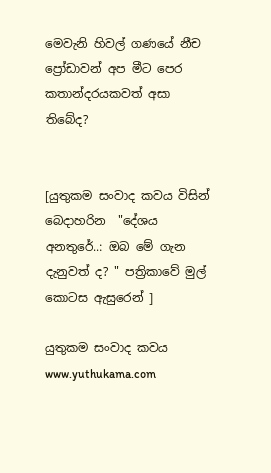මෙවැනි හිවල් ගණයේ නීච ප්‍රෝඩාවන් අප මීට පෙර කතාන්දරයකවත් අසා තිබේද?


[යුතුකම සංවාද කවය විසින් බෙදාහරින  "දේශය අනතුරේ..: ඔබ මේ ගැන දැනුවත් ද? " පත්‍රිකාවේ මුල් කොටස ඇසුරෙන් ]

යුතුකම සංවාද කවය
www.yuthukama.com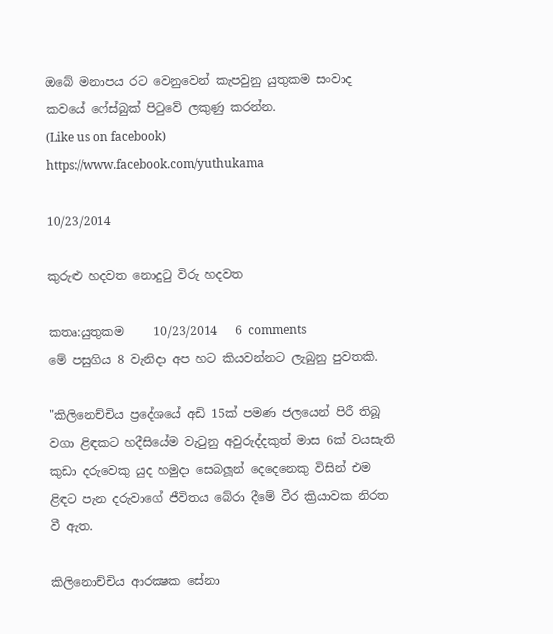ඔබේ මනාපය රට වෙනුවෙන් කැපවුනු යුතුකම සංවාද කවයේ ෆේස්බුක් පිටුවේ ලකුණු කරන්න.
(Like us on facebook)
https://www.facebook.com/yuthukama

10/23/2014

කුරුළු හදවත නොදුටු විරු හදවත

කතෘ:යුතුකම     10/23/2014   6 comments
මේ පසුගිය 8 වැනිදා අප හට කියවන්නට ලැබුනු පුවතකි.

"කිලිනෙච්චිය ප්‍රදේශයේ අඩි 15ක් පමණ ජලයෙන් පිරී තිබූ වගා ළිඳකට හදීසියේම වැටුනු අවුරුද්දකුත් මාස 6ක් වයසැති කුඩා දරුවෙකු යුද හමුදා සෙබලූන් දෙදෙනෙකු විසින් එම ළිඳට පැන දරුවාගේ ජීවිතය බේරා දීමේ වීර ක්‍රියාවක නිරත වී ඇත.

කිලිනොච්චිය ආරක්‍ෂක සේනා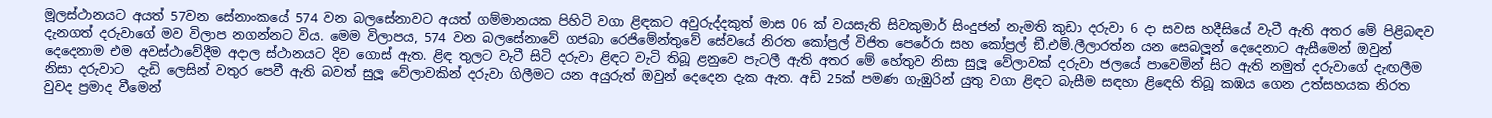මූලස්ථානයට අයත් 57වන සේනාංකයේ 574 වන බලසේනාවට අයත් ගම්මානයක පිහිටි වගා ළිඳකට අවුරුද්දකුත් මාස 06 ක් වයසැති සිවකුමාර් සිංදුජන් නැමති කුඩා දරුවා 6 දා සවස හදීසියේ වැටී ඇති අතර මේ පිළිබඳව දැනගත් දරුවාගේ මව විලාප නගන්නට විය. මෙම විලාපය, 574 වන බලසේනාවේ ගජබා රෙජිමේන්තුවේ සේවයේ නිරත කෝප්‍රල් විජිත පෙරේරා සහ කෝප්‍රල් ඞී.එම්.ලීලාරත්න යන සෙබලූන් දෙදෙනාට ඇසීමෙන් ඔවුන් දෙදෙනාම එම අවස්ථාවේදීම අදාල ස්ථානයට දිව ගොස් ඇත. ළිඳ තුලට වැටී සිටි දරුවා ළිඳට වැටි තිබූ ළනුවෙ පැටලී ඇති අතර මේ හේතුව නිසා සුලූ වේලාවක් දරුවා ජලයේ පාවෙමින් සිට ඇති නමුත් දරුවාගේ දැඟලීම නිසා දරුවාට  දැඩි ලෙසින් වතුර පෙවී ඇති බවත් සුලූ වේලාවකින් දරුවා ගිලීමට යන අයුරුත් ඔවුන් දෙදෙන දැක ඇත. අඩි 25ක් පමණ ගැඹුරින් යුතු වගා ළිඳට බැසීම සඳහා ළිඳෙහි තිබූ කඹය ගෙන උත්සහයක නිරත වුවද ප්‍රමාද වීමෙන්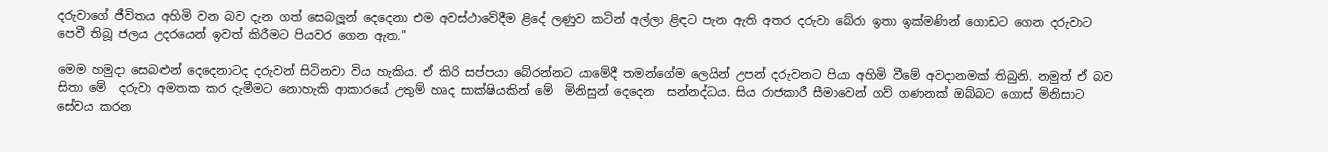දරුවාගේ ජීවිතය අහිමි වන බව දැන ගත් සෙබලූන් දෙදෙනා එම අවස්ථාවේදීම ළිදේ ලණුව කටින් අල්ලා ළිඳට පැන ඇති අතර දරුවා බේරා ඉතා ඉක්මණින් ගොඩට ගෙන දරුවාට පෙවී තිබූ ජලය උදරයෙන් ඉවත් කිරීමට පියවර ගෙන ඇත."

මෙම හමුදා සෙබළුන් දෙදෙනාටද දරුවන් සිටිනවා විය හැකිය. ඒ කිරි සප්පයා බේරන්නට යාමේදී තමන්ගේම ලෙයින් උපන් දරුවනට පියා අහිමි වීමේ අවදානමක් තිබුනි. නමුත් ඒ බව සිතා මේ  දරුවා අමතක කර දැමීමට නොහැකි ආකාරයේ උතුම් හෘද සාක්ෂියකින් මේ  මිනිසුන් දෙදෙන  සන්නද්ධය. සිය රාජකාරී සීමාවෙන් ගව් ගණනක් ඔබ්බට ගොස් මිනිසාට සේවය කරන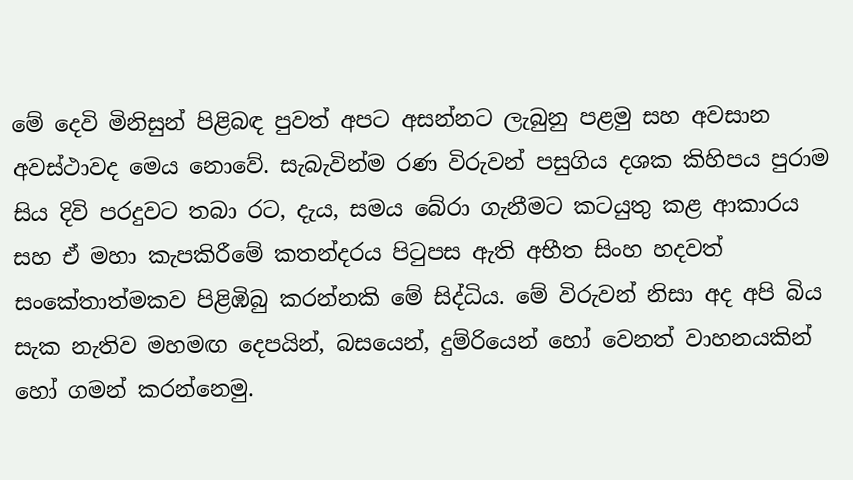මේ දෙවි මිනිසුන් පිළිබඳ පුවත් අපට අසන්නට ලැබුනු පළමු සහ අවසාන අවස්ථාවද මෙය නොවේ. සැබැවින්ම රණ විරුවන් පසුගිය දශක කිහිපය පුරාම සිය දිවි පරදුවට තබා රට, දැය, සමය බේරා ගැනීමට කටයුතු කළ ආකාරය සහ ඒ මහා කැපකිරීමේ කතන්දරය පිටුපස ඇති අභීත සිංහ හදවත් සංකේතාත්මකව පිළිඹිබු කරන්නකි මේ සිද්ධිය. මේ විරුවන් නිසා අද අපි බිය සැක නැතිව මහමඟ දෙපයින්, බසයෙන්, දුම්රියෙන් හෝ වෙනත් වාහනයකින් හෝ ගමන් කරන්නෙමු.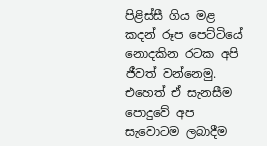පිළිස්සී ගිය මළ කදන් රූප පෙට්ටියේ නොදකින රටක අපි ජීවත් වන්නෙමු. එහෙත් ඒ සැනසීම පොදුවේ අප සැවොටම ලබාදීම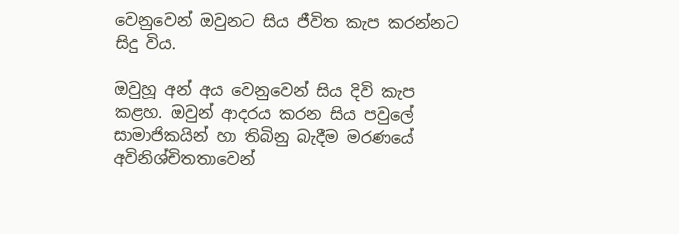වෙනුවෙන් ඔවුනට සිය ජීවිත කැප කරන්නට සිදු විය.

ඔවුහූ අන් අය වෙනුවෙන් සිය දිවි කැප කළහ. ඔවුන් ආදරය කරන සිය පවුලේ සාමාජිකයින් හා තිබිනු බැදීම මරණයේ අවිනිශ්චිතතාවෙන්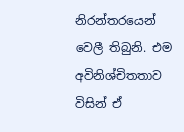නිරන්තරයෙන් වෙලී තිබුනි. එම අවිනිශ්චිතතාව විසින් ඒ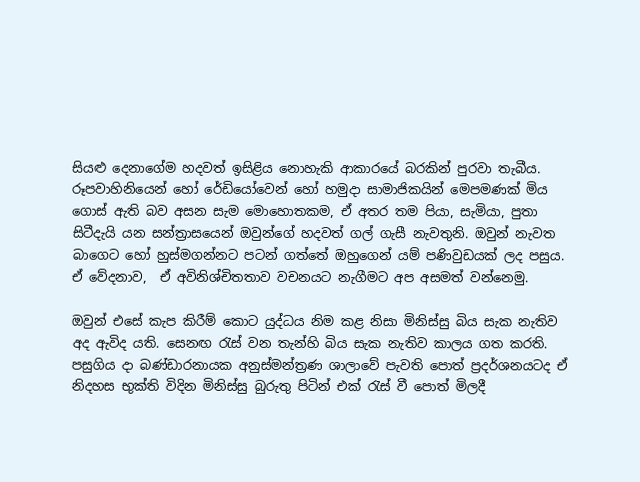සියළු දෙනාගේම හදවත් ඉසිළිය නොහැකි ආකාරයේ බරකින් පුරවා තැබීය. රූපවාහිනියෙන් හෝ රේඩියෝවෙන් හෝ හමුදා සාමාජිකයින් මෙපමණක් මිය ගොස් ඇති බව අසන සැම මොහොතකම, ඒ අතර තම පියා, සැමියා, පුතා සිටීදැයි යන සන්ත්‍රාසයෙන් ඔවුන්ගේ හදවත් ගල් ගැසී නැවතුනි. ඔවුන් නැවත බාගෙට හෝ හුස්මගන්නට පටන් ගත්තේ ඔහුගෙන් යම් පණිවුඩයක් ලද පසුය. ඒ වේදනාව,  ඒ අවිනිශ්චිතතාව වචනයට නැගීමට අප අසමත් වන්නෙමු.

ඔවුන් එසේ කැප කිරීම් කොට යුද්ධය නිම කළ නිසා මිනිස්සු බිය සැක නැතිව අද ඇවිද යති. සෙනඟ රැස් වන තැන්හි බිය සැක නැතිව කාලය ගත කරති. පසුගිය දා බණ්ඩාරනායක අනුස්මන්ත්‍රණ ශාලාවේ පැවති පොත් ප්‍රදර්ශනයටද ඒ නිදහස භුක්ති විදින මිනිස්සු බුරුතු පිටින් එක් රැස් වී පොත් මිලදී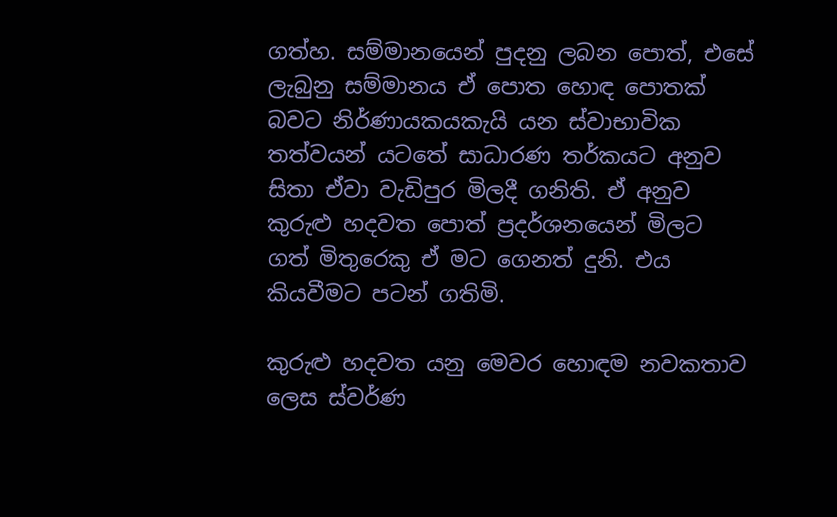ගත්හ. සම්මානයෙන් පුදනු ලබන පොත්, එසේ ලැබුනු සම්මානය ඒ පොත හොඳ පොතක් බවට නිර්ණායකයකැයි යන ස්වාභාවික තත්වයන් යටතේ සාධාරණ තර්කයට අනුව සිතා ඒවා වැඩිපුර මිලදී ගනිති. ඒ අනුව කුරුළු හදවත පොත් ප්‍රදර්ශනයෙන් මිලට ගත් මිතුරෙකු ඒ මට ගෙනත් දුනි. එය කියවීමට පටන් ගතිමි.

කුරුළු හදවත යනු මෙවර හොඳම නවකතාව ලෙස ස්වර්ණ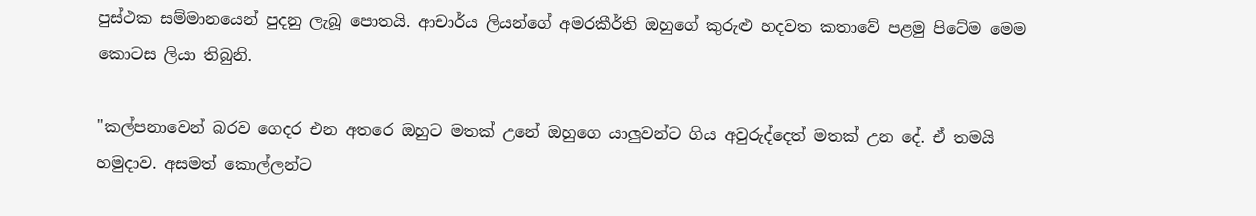පුස්ථක සම්මානයෙන් පුදනු ලැබූ පොතයි. ආචාර්ය ලියන්ගේ අමරකීර්ති ඔහුගේ කුරුළු හදවත කතාවේ පළමු පිටේම මෙම කොටස ලියා තිබුනි.

"කල්පනාවෙන් බරව ගෙදර එන අතරෙ ඔහුට මතක් උනේ ඔහුගෙ යාලුවන්ට ගිය අවුරුද්දෙත් මතක් උන දේ. ඒ තමයි හමුදාව. අසමත් කොල්ලන්ට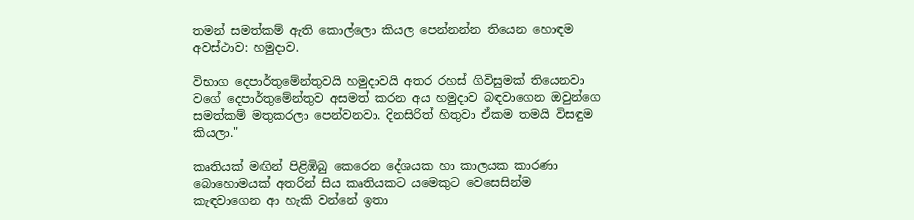තමන් සමත්කම් ඇති කොල්ලො කියල පෙන්නන්න තියෙන හොඳම අවස්ථාව: හමුදාව.

විභාග දෙපාර්තුමේන්තුවයි හමුදාවයි අතර රහස් ගිවිසුමක් තියෙනවා වගේ දෙපාර්තුමේන්තුව අසමත් කරන අය හමුදාව බඳවාගෙන ඔවුන්ගෙ සමත්කම් මතුකරලා පෙන්වනවා. දිනසිරිත් හිතුවා ඒකම තමයි විසඳුම කියලා."

කෘතියක් මඟින් පිළිඹිබු කෙරෙන දේශයක හා කාලයක කාරණා බොහොමයක් අතරින් සිය කෘතියකට යමෙකුට වෙසෙසින්ම කැඳවාගෙන ආ හැකි වන්නේ ඉතා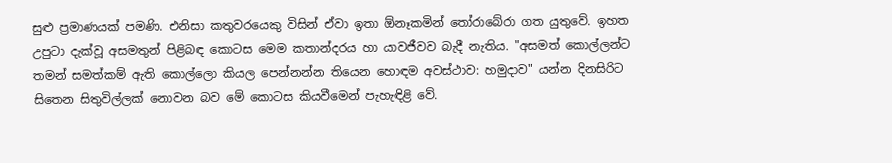සුළු ප්‍රමාණයක් පමණි. එනිසා කතුවරයෙකු විසින් ඒවා ඉතා ඕනෑකමින් තෝරාබේරා ගත යුතුවේ. ඉහත උපුටා දැක්වූ අසමතුන් පිළිබඳ කොටස මෙම කතාන්දරය හා යාවජීවව බැදී නැතිය. "අසමත් කොල්ලන්ට තමන් සමත්කම් ඇති කොල්ලො කියල පෙන්නන්න තියෙන හොඳම අවස්ථාව: හමුදාව" යන්න දිනසිරිට සිතෙන සිතුවිල්ලක් නොවන බව මේ කොටස කියවීමෙන් පැහැඳිළි වේ.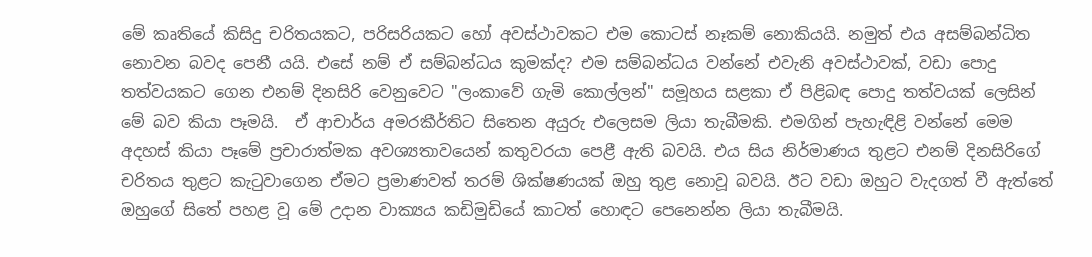මේ කෘතියේ කිසිදු චරිතයකට, පරිසරියකට හෝ අවස්ථාවකට එම කොටස් නෑකම් නොකියයි. නමුත් එය අසම්බන්ධිත නොවන බවද පෙනී යයි. එසේ නම් ඒ සම්බන්ධය කුමක්ද? එම සම්බන්ධය වන්නේ එවැනි අවස්ථාවක්, වඩා පොදු තත්වයකට ගෙන එනම් දිනසිරි වෙනුවෙට "ලංකාවේ ගැමි කොල්ලන්" සමූහය සළකා ඒ පිළිබඳ පොදු තත්වයක් ලෙසින් මේ බව කියා පෑමයි.  ඒ ආචාර්ය අමරකීර්තිට සිතෙන අයුරු එලෙසම ලියා තැබීමකි. එමගින් පැහැඳිළි වන්නේ මෙම අදහස් කියා පෑමේ ප්‍රචාරාත්මක අවශ්‍යතාවයෙන් කතුවරයා පෙළී ඇති බවයි. එය සිය නිර්මාණය තුළට එනම් දිනසිරිගේ චරිතය තුළට කැටුවාගෙන ඒමට ප්‍රමාණවත් තරම් ශික්ෂණයක් ඔහු තුළ නොවූ බවයි. ඊට වඩා ඔහුට වැදගත් වී ඇත්තේ ඔහුගේ සිතේ පහළ වූ මේ උදාන වාක්‍යය කඩිමුඩියේ කාටත් හොඳට පෙනෙන්න ලියා තැබීමයි.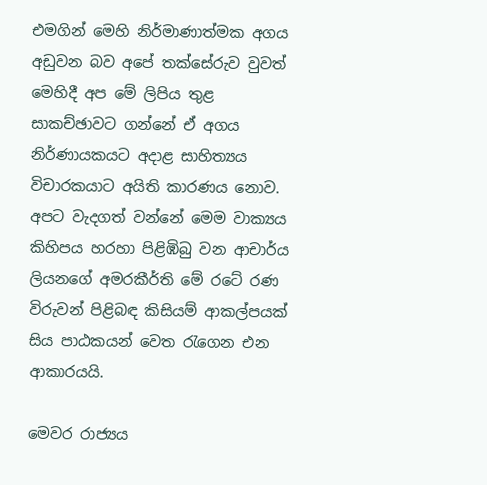එමගින් මෙහි නිර්මාණාත්මක අගය අඩුවන බව අපේ තක්සේරුව වුවත් මෙහිදී අප මේ ලිපිය තුළ සාකච්ඡාවට ගන්නේ ඒ අගය නිර්ණායකයට අදාළ සාහිත්‍යය විචාරකයාට අයිති කාරණය නොව. අපට වැදගත් වන්නේ මෙම වාක්‍යය කිහිපය හරහා පිළිඹිබු වන ආචාර්ය ලියනගේ අමරකීර්ති මේ රටේ රණ විරුවන් පිළිබඳ කිසියම් ආකල්පයක් සිය පාඨකයන් වෙත රැගෙන එන ආකාරයයි.

මෙවර රාජ්‍යය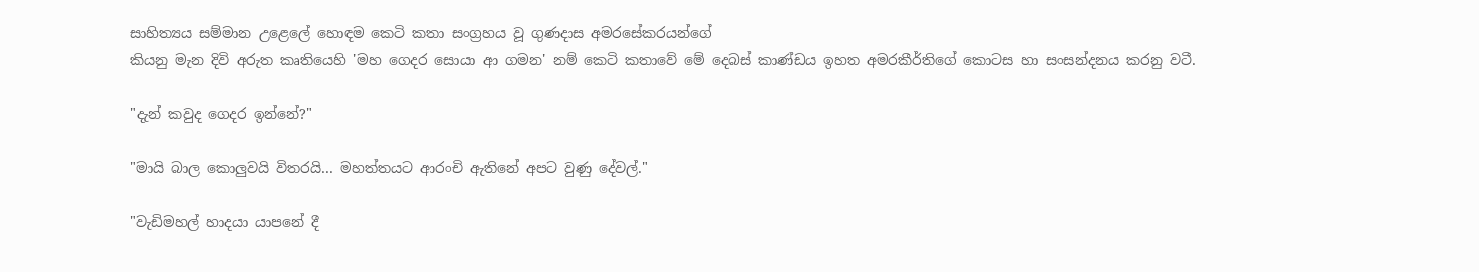සාහිත්‍යය සම්මාන උළෙලේ හොඳම කෙටි කතා සංග්‍රහය වූ ගුණදාස අමරසේකරයන්ගේ
කියනු මැන දිවි අරුත කෘතියෙහි 'මහ ගෙදර සොයා ආ ගමන' නම් කෙටි කතාවේ මේ දෙබස් කාණ්ඩය ඉහත අමරකීර්තිගේ කොටස හා සංසන්දනය කරනු වටී.

"දැන් කවුද ගෙදර ඉන්නේ?"

"මායි බාල කොලුවයි විතරයි... මහත්තයට ආරංචි ඇතිනේ අපට වුණු දේවල්."

"වැඩිමහල් හාදයා යාපනේ දී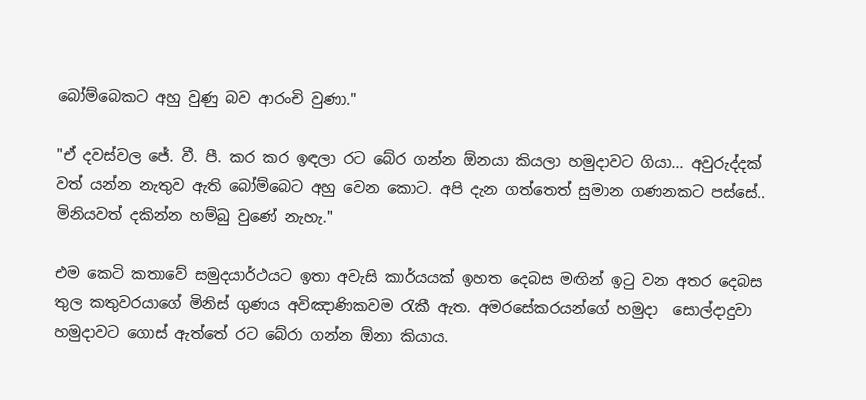බෝම්බෙකට අහු වුණු බව ආරංචි වුණා."

"ඒ දවස්වල ජේ. වී. පී. කර කර ඉඳලා රට බේර ගන්න ඕනයා කියලා හමුදාවට ගියා... අවුරුද්දක් වත් යන්න නැතුව ඇති බෝම්බෙට අහු වෙන කොට. අපි දැන ගත්තෙත් සුමාන ගණනකට පස්සේ.. මිනියවත් දකින්න හම්බු වුණේ නැහැ."

එම කෙටි කතාවේ සමුදයාර්ථයට ඉතා අවැසි කාර්යයක් ඉහත දෙබස මඟින් ඉටු වන අතර දෙබස තුල කතුවරයාගේ මිනිස් ගුණය අවිඤාණිකවම රැකී ඇත. අමරසේකරයන්ගේ හමුදා  සොල්දාදුවා හමුදාවට ගොස් ඇත්තේ රට බේරා ගන්න ඕනා කියාය.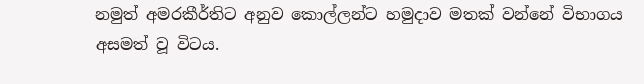නමුත් අමරකීර්තිට අනුව කොල්ලන්ට හමුදාව මතක් වන්නේ විභාගය අසමත් වූ විටය.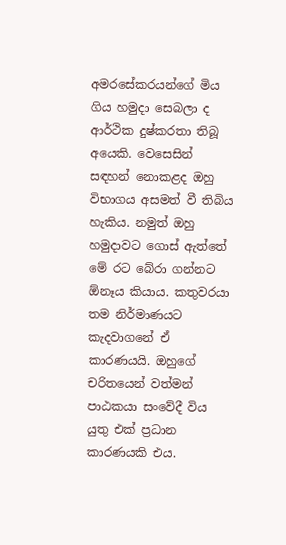අමරසේකරයන්ගේ මිය ගිය හමුදා සෙබලා ද ආර්ථික දුෂ්කරතා තිබූ අයෙකි. වෙසෙසින් සඳහන් නොකළද ඔහු විභාගය අසමත් වී තිබිය හැකිය. නමුත් ඔහු හමුදාවට ගොස් ඇත්තේ මේ රට බේරා ගන්නට ඕනෑය කියාය. කතුවරයා තම නිර්මාණයට කැදවාගනේ ඒ කාරණයයි. ඔහුගේ චරිතයෙන් වත්මන් පාඨකයා සංවේදී විය යුතු එක් ප්‍රධාන කාරණයකි එය.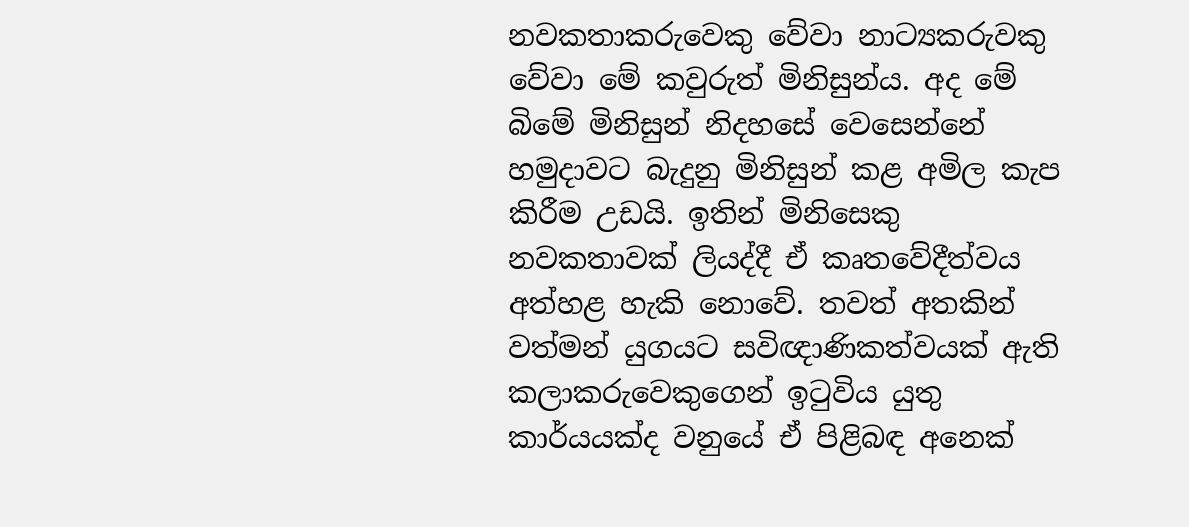නවකතාකරුවෙකු වේවා නාට්‍යකරුවකු වේවා මේ කවුරුත් මිනිසුන්ය. අද මේ බිමේ මිනිසුන් නිදහසේ වෙසෙන්නේ හමුදාවට බැදුනු මිනිසුන් කළ අමිල කැප කිරීම උඩයි. ඉතින් මිනිසෙකු නවකතාවක් ලියද්දී ඒ කෘතවේදීත්වය අත්හළ හැකි නොවේ. තවත් අතකින් වත්මන් යුගයට සවිඥාණිකත්වයක් ඇති කලාකරුවෙකුගෙන් ඉටුවිය යුතු කාර්යයක්ද වනුයේ ඒ පිළිබඳ අනෙක්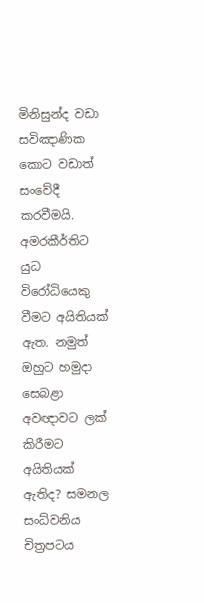මිනිසුන්ද වඩා සවිඤාණික කොට වඩාත් සංවේදී කරවීමයි. අමරකීර්තිට යුධ විරෝධියෙකු වීමට අයිතියක් ඇත. නමුත් ඔහුට හමුදා සෙබළා අවඥාවට ලක් කිරීමට අයිතියක් ඇතිද? සමනල සංධ්වනිය චිත්‍රපටය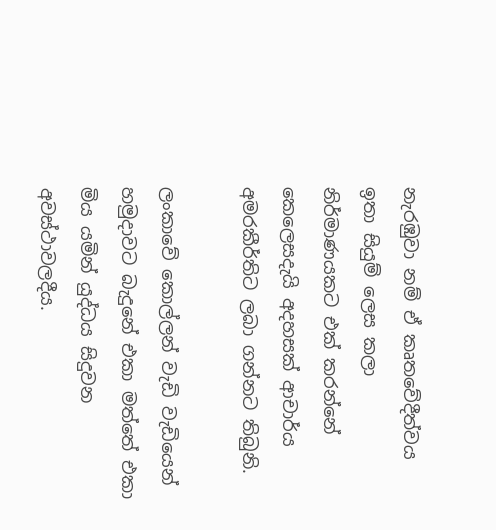නැරඹුවා නම් ඒ කෘතවේදීත්වය ඉතා සියුම් ලෙස කලා නිර්මාණයකට එක් කරන්නේ කෙලෙසදැයි අදහසක් ආචාර්ය අමරකීර්තිට ලබා ගන්නට තිබුනි.

ලංකාවේ කොල්ලන් වැඩි වැඩියෙන් හමුදාවට බැදුනේ එකා මත්තේ එකා මිය යමින් යුද්ධය සිදුවන අවස්ථාවලදීය.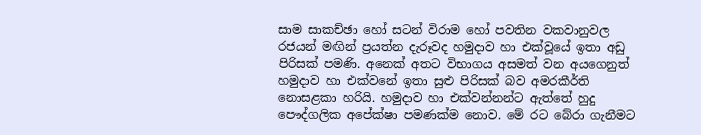සාම සාකච්ඡා හෝ සටන් විරාම හෝ පවතින වකවානුවල රජයන් මඟින් ප්‍රයත්න දැරූවද හමුදාව හා එක්වූයේ ඉතා අඩු පිරිසක් පමණි. අනෙක් අතට විභාගය අසමත් වන අයගෙනුත් හමුදාව හා එක්වනේ ඉතා සුළු පිරිසක් බව අමරකීර්ති නොසළකා හරියි. හමුදාව හා එක්වන්නන්ට ඇත්තේ හුදු පෞද්ගලික අපේක්ෂා පමණක්ම නොව. මේ රට බේරා ගැනීමට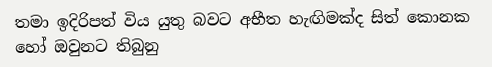තමා ඉදිරිපත් විය යුතු බවට අභීත හැඟිමක්ද සිත් කොනක හෝ ඔවුනට තිබුනු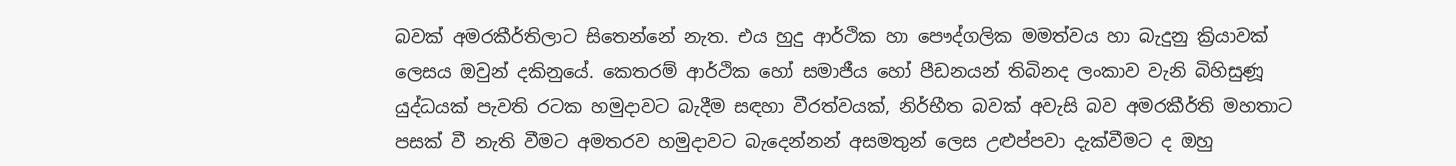බවක් අමරකීර්තිලාට සිතෙන්නේ නැත. එය හුදු ආර්ථික හා පෞද්ගලික මමත්වය හා බැදුනු ක්‍රියාවක් ලෙසය ඔවුන් දකිනුයේ. කෙතරම් ආර්ථික හෝ සමාජීය හෝ පීඩනයන් තිබිනද ලංකාව වැනි බිහිසුණූ යුද්ධයක් පැවති රටක හමුදාවට බැදීම සඳහා වීරත්වයක්, නිර්භීත බවක් අවැසි බව අමරකීර්ති මහතාට පසක් වී නැති වීමට අමතරව හමුදාවට බැදෙන්නන් අසමතුන් ලෙස උළුප්පවා දැක්වීමට ද ඔහු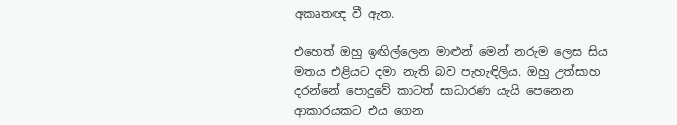අකෘතඥ වී ඇත.

එහෙත් ඔහු ඉඟිල්ලෙන මාළුන් මෙන් නරුම ලෙස සිය මතය එළියට දමා නැති බව පැහැඳිලිය. ඔහු උත්සාහ දරන්නේ පොදුවේ කාටත් සාධාරණ යැයි පෙනෙන ආකාරයකට එය ගෙන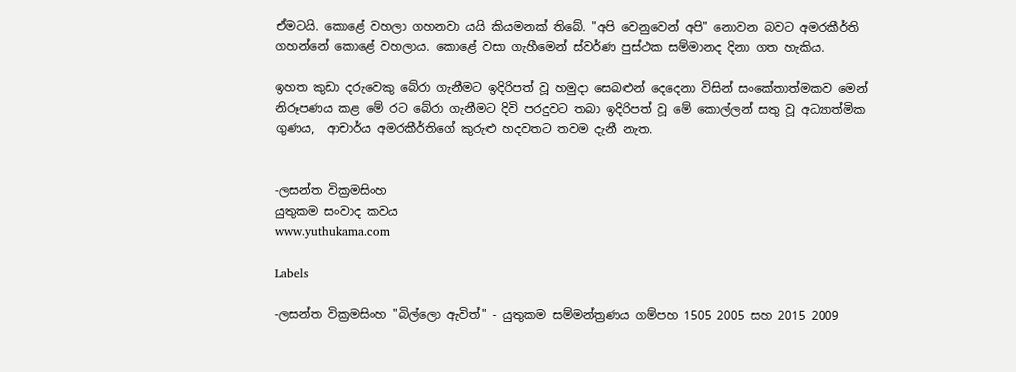ඒමටයි. කොළේ වහලා ගහනවා යයි කියමනක් තිබේ. "අපි වෙනුවෙන් අපි" නොවන බවට අමරකීර්ති ගහන්නේ කොළේ වහලාය. කොළේ වසා ගැහීමෙන් ස්වර්ණ පුස්ථක සම්මානද දිනා ගත හැකිය.

ඉහත කුඩා දරුවෙකු බේරා ගැනීමට ඉදිරිපත් වූ හමුදා සෙබළුන් දෙදෙනා විසින් සංකේතාත්මකව මෙන් නිරූපණය කළ මේ රට බේරා ගැනීමට දිවි පරදුවට තබා ඉදිරිපත් වූ මේ කොල්ලන් සතු වූ අධ්‍යාත්මික ගුණය,  ආචාර්ය අමරකීර්තිගේ කුරුළු හදවතට තවම දැනී නැත.


-ලසන්ත වික්‍රමසිංහ
යුතුකම සංවාද කවය
www.yuthukama.com

Labels

-ලසන්ත වික්‍රමසිංහ "බිල්ලො ඇවිත්" - යුතුකම සම්මන්ත්‍රණය ගම්පහ 1505 2005 සහ 2015 2009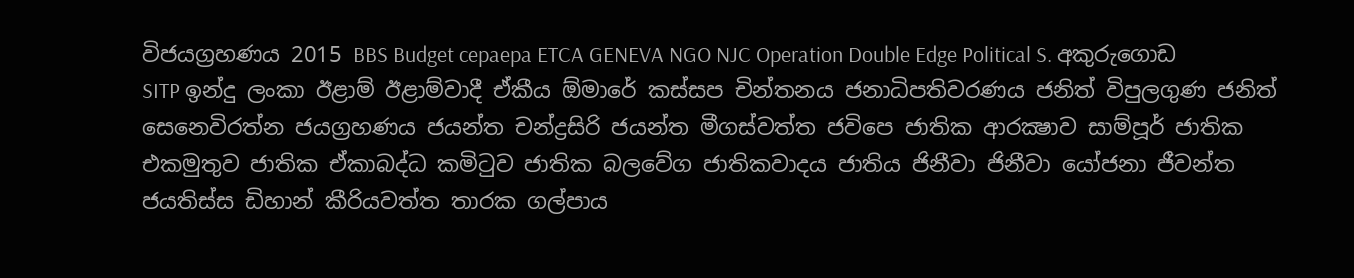විජයග්‍රහණය 2015 BBS Budget cepaepa ETCA GENEVA NGO NJC Operation Double Edge Political S. අකුරුගොඩ SITP ඉන්දු ලංකා ඊළාම් ඊළාම්වාදී ඒකීය ඕමාරේ කස්‌සප චින්තනය ජනාධිපතිවරණය ජනිත් විපුලගුණ ජනිත් සෙනෙවිරත්න ජයග්‍රහණය ජයන්ත චන්ද්‍රසිරි ජයන්ත මීගස්වත්ත ජවිපෙ ජාතික ආරක්‍ෂාව සාම්පූර් ජාතික එකමුතුව ජාතික ඒකාබද්ධ කමිටුව ජාතික බලවේග ජාතිකවාදය ජාතිය ජිනීවා ජිනීවා යෝජනා ජීවන්ත ජයතිස්ස ඩිහාන් කීරියවත්ත තාරක ගල්පාය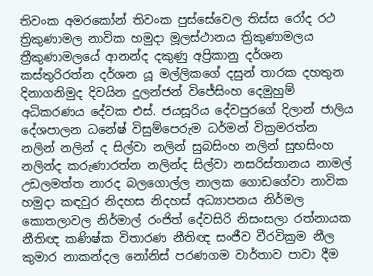තිවංක අමරකෝන් තිවංක පුස්සේවෙල තිස්‌ස රෝද රථ ත්‍රිකුණාමල නාවික හමුදා මූලස්‌ථානය ත්‍රිකුණාමලය ත්‍රීකුණාමලයේ ආනන්ද දකුණු අප්‍රිකානු දර්ශන කස්තුරිරත්න දර්ශන යූ මල්ලිකගේ දසුන් තාරක දහතුන දිනාගනිමුද දිවයින දුලන්ජන් විජේසිංහ දෙමුහුම් අධිකරණය දේවක එස්. ජයසූරිය දේවපුරගේ දිලාන් ජාලිය දේශපාලන ධනේෂ් විසුම්පෙරුම ධර්මන් වික්‍රමරත්න නලින් නලින් ද සිල්වා නලින් සුබසිංහ නලින් සුභසිංහ නලින්ද කරුණාරත්න නලින්ද සිල්වා නසරිස්‌තානය නාමල් උඩලමත්ත නාරද බලගොල්ල නාලක ගොඩගේවා නාවික හමුදා කඳවුර නිදහස නිදහස් අධ්‍යාපනය නිර්මල කොතලාවල නිර්මාල් රංජිත් දේවසිරි නිසංසලා රත්නායක නීතිඥ කණිෂ්ක විතාරණ නීතිඥ සංජීව වීරවික්‍රම නීල කුමාර නාකන්දල නෝනිස් පරණගම වාර්තාව පාවා දීම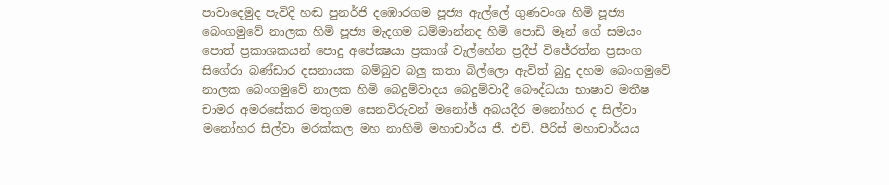පාවාදෙමුද පැවිදි හඬ පුනර්ජි දඹොරගම පූජ්‍ය ඇල්ලේ ගුණවංශ හිමි පූජ්‍ය බෙංගමුවේ නාලක හිමි පූජ්‍ය මැදගම ධම්මාන්නද හිමි පොඩි මෑන් ගේ සමයං පොත් ප්‍රකාශකයන් පොදු අපේක්‍ෂයා ප්‍රකාශ් වැල්හේන ප්‍රදීප් විජේරත්න ප්‍රසංග සිගේරා බණ්ඩාර දසනායක බම්බුව බලු කතා බිල්ලො ඇවිත් බුදු දහම බෙංගමුවේ නාලක බෙංගමුවේ නාලක හිමි බෙදුම්වාදය බෙදුම්වාදී බෞද්ධයා භාෂාව මතීෂ චාමර අමරසේකර මතුගම සෙනවිරුවන් මනෝඡ් අබයදීර මනෝහර ද සිල්වා මනෝහර සිල්වා මරක්කල මහ නාහිමි මහාචාර්ය ජී. එච්. පීරිස් මහාචාර්යය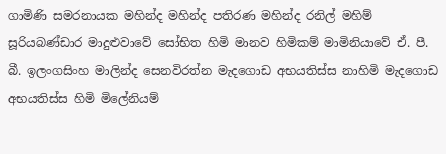ගාමිණි සමරනායක මහින්ද මහින්ද පතිරණ මහින්ද රනිල් මහිම් සූරියබණ්ඩාර මාදුළුවාවේ සෝභිත හිමි මානව හිමිකම් මාමිනියාවේ ඒ. පී. බී. ඉලංගසිංහ මාලින්ද සෙනවිරත්න මැදගොඩ අභයතිස්ස නාහිමි මැදගොඩ අභයතිස්ස හිමි මිලේනියම්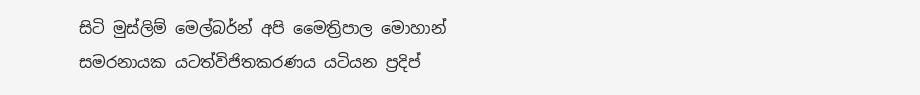සිටි මුස්‌ලිම් මෙල්බර්න් අපි මෛත්‍රිපාල මොහාන් සමරනායක යටත්විජිතකරණය යටියන ප්‍රදිප්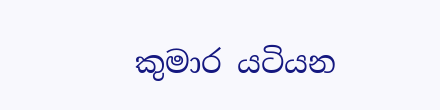කුමාර යටියන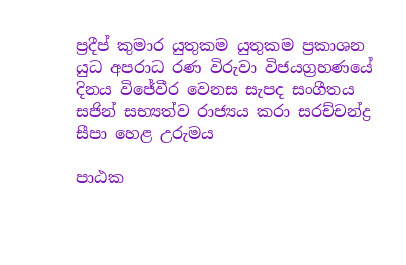ප්‍රදීප් කුමාර යුතුකම යුතුකම ප්‍රකාශන යුධ අපරාධ රණ විරුවා විජයග්‍රහණයේ දිනය විජේවීර වෙනස සැපද සංගීතය සජින් සභ්‍යත්ව රාජ්‍යය කරා සරච්චන්ද්‍ර සීපා හෙළ උරුමය

පාඨක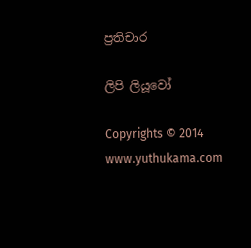ප්‍රතිචාර

ලිපි ලියූවෝ

Copyrights © 2014 www.yuthukama.com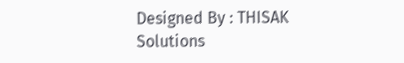Designed By : THISAK Solutions